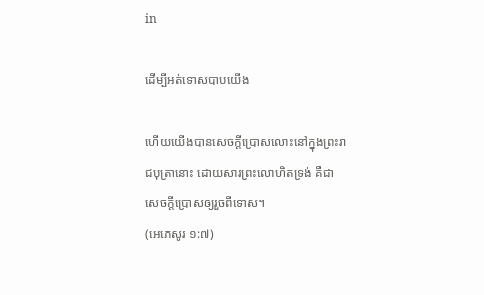in

ដើម្បីអត់ទោសបាបយើង

ហើយយើងបានសេចក្ដីប្រោសលោះនៅក្នុងព្រះរាជបុត្រានោះ ដោយសារព្រះលោហិតទ្រង់ គឺជាសេចក្ដីប្រោសឲ្យរួចពីទោស។
(អេភេសូរ ១:៧)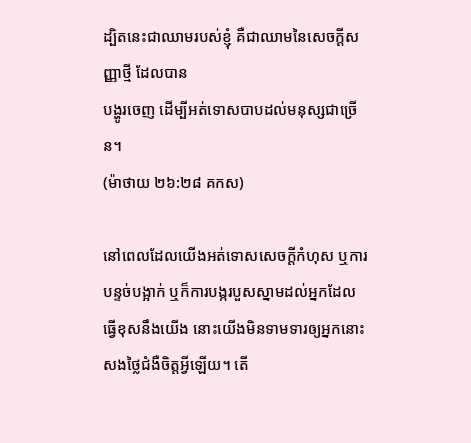ដ្បិតនេះជាឈាមរបស់ខ្ញុំ គឺជាឈាមនៃសេចក្តីសញ្ញាថ្មី ដែលបាន
បង្ហូរចេញ ដើម្បីអត់ទោសបាបដល់មនុស្សជាច្រើន។
(ម៉ាថាយ ២៦:២៨ គកស)

នៅពេលដែលយើងអត់ទោសសេចក្ដីកំហុស ឬការបន្ទច់បង្អាក់ ឬក៏ការបង្ករបួសស្នាមដល់អ្នកដែលធ្វើខុសនឹងយើង នោះយើងមិនទាមទារឲ្យអ្នកនោះសងថ្លៃជំងឺចិត្តអ្វីឡើយ។ តើ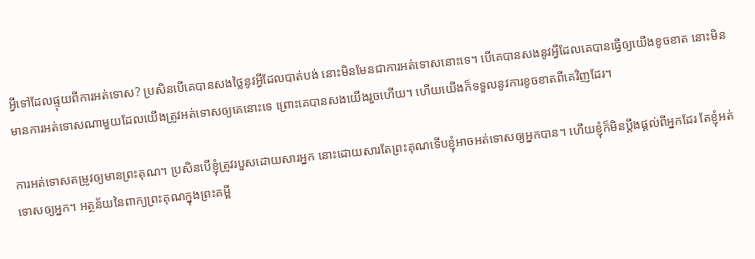អ្វីទៅដែលផ្ទុយពីការអត់ទោស? ប្រសិនបើគេបានសងថ្លៃនូវអ្វីដែលបាត់បង់ នោះមិនមែនជាការអត់ទោសនោះទេ។ បើគេបានសងនូវអ្វីដែលគេបានធ្វើឲ្យយើងខូចខាត នោះមិនមានការអត់ទោសណាមួយដែលយើងត្រូវអត់ទោសឲ្យគេនោះទេ ព្រោះគេបានសងយើងរួចហើយ។ ហើយយើងក៏ទទួលនូវការខូចខាតពីគេវិញដែរ។

ការអត់ទោសតម្រូវឲ្យមានព្រះគុណ។ ប្រសិនបើខ្ញុំត្រូវរបួសដោយសារអ្នក នោះដោយសារតែព្រះគុណទើបខ្ញុំអាចអត់ទោសឲ្យអ្នកបាន។ ហើយខ្ញុំក៏មិនប្ដឹងផ្ដល់ពីអ្នកដែរ តែខ្ញុំអត់ទោសឲ្យអ្នក។ អត្ថន័យនៃពាក្យព្រះគុណក្នុងព្រះគម្ពី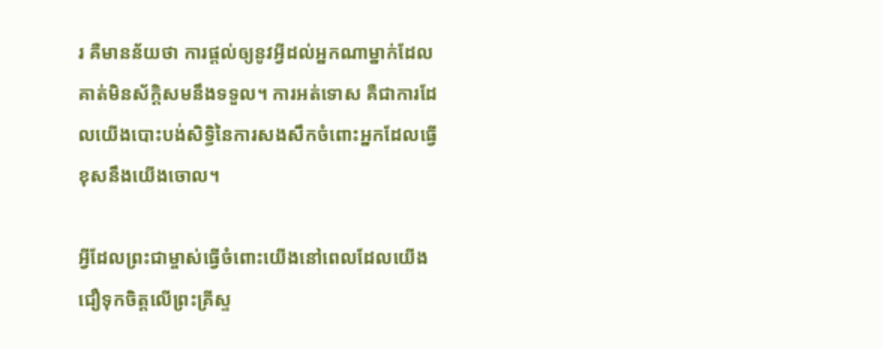រ គឺមានន័យថា ការផ្ដល់ឲ្យនូវអ្វីដល់អ្នកណាម្នាក់ដែលគាត់មិនស័ក្តិសមនឹងទទួល។ ការអត់ទោស គឺជាការដែលយើងបោះបង់សិទ្ធិនៃការសងសឹកចំពោះអ្នកដែលធ្វើខុសនឹងយើងចោល។

អ្វីដែលព្រះជាម្ចាស់ធ្វើចំពោះយើងនៅពេលដែលយើងជឿទុកចិត្តលើព្រះគ្រីស្ទ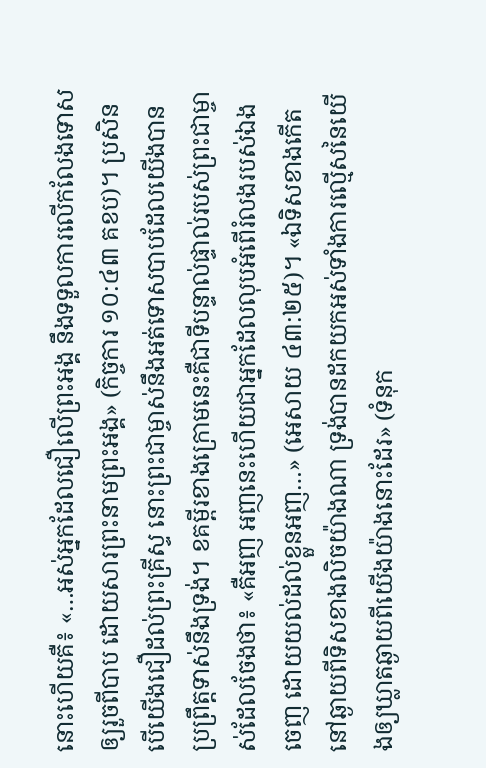នោះហើយគឺ៖ «…អស់អ្នកដែលជឿលើព្រះអង្គ នឹងទទួលការលើកលែងទោសឲ្យរួចពីបាប ដោយសារព្រះនាមព្រះអង្គ» (កិច្ចការ ១០:៤៣ គខប)។ ប្រសិនបើយើងជឿដល់ព្រះគ្រីស្ទ នោះព្រះជាម្ចាស់នឹងអត់ទោសបាបដែលយើងបានប្រព្រឹត្តទាស់នឹងទ្រង់។ ខគម្ពីរខាងក្រោមនេះគឺជាទីបន្ទាល់ផ្ទាល់របស់ព្រះជាម្ចាស់ដែលចែងថា៖ «គឺអញ អញនេះហើយជាអ្នកដែលលុបអំពើរំលងរបស់ឯងចេញ ដោយយល់ដល់ខ្លួនអញ…» (អេសាយ ៤៣:២៥)។ «ឯទិសខាងកើតនៅឆ្ងាយពីទិសខាងលិចយ៉ាងណា ទ្រង់បានដកយកអស់ទាំងការល្មើសនៃយើងឲ្យឃ្លាតឆ្ងាយពីយើងយ៉ាងនោះដែរ» (ទំនុក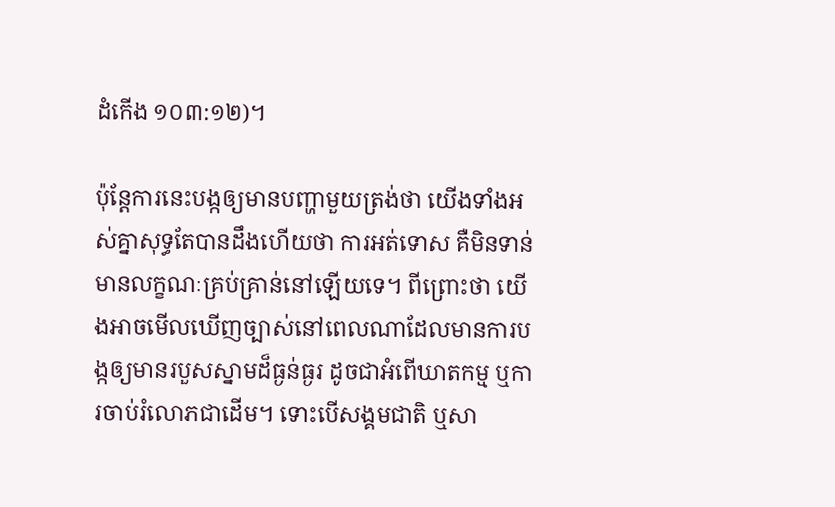ដំកើង ១០៣:១២)។

ប៉ុន្តែការនេះបង្កឲ្យមានបញ្ហាមួយត្រង់ថា យើងទាំងអស់គ្នាសុទ្ធតែបានដឹងហើយថា ការអត់ទោស គឺមិនទាន់មានលក្ខណៈគ្រប់គ្រាន់នៅឡើយទេ។ ពីព្រោះថា យើងអាចមើលឃើញច្បាស់នៅពេលណាដែលមានការបង្កឲ្យមានរបួសស្នាមដ៏ធ្ងន់ធ្ងរ ដូចជាអំពើឃាតកម្ម ឬការចាប់រំលោភជាដើម។ ទោះបើសង្គមជាតិ ឬសា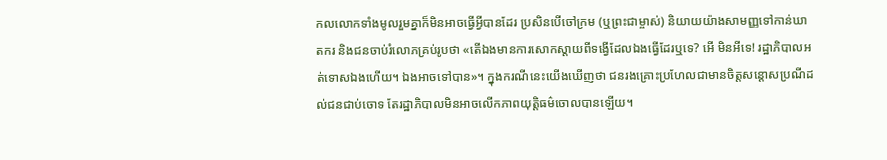កលលោកទាំងមូលរួមគ្នាក៏មិនអាចធ្វើអ្វីបានដែរ ប្រសិនបើចៅក្រម (ឬព្រះជាម្ចាស់) និយាយយ៉ាងសាមញ្ញទៅកាន់ឃាតករ និងជនចាប់រំលោភគ្រប់រូបថា «តើឯងមានការសោកស្ដាយពីទង្វើដែលឯងធ្វើដែរឬទេ? អើ មិនអីទេ! រដ្ឋាភិបាលអត់ទោសឯងហើយ។ ឯងអាចទៅបាន»។ ក្នុងករណីនេះយើងឃើញថា ជនរងគ្រោះប្រហែលជាមានចិត្ដសន្ដោសប្រណីដល់ជនជាប់ចោទ តែរដ្ឋាភិបាលមិនអាចលើកភាពយុត្តិធម៌ចោលបានឡើយ។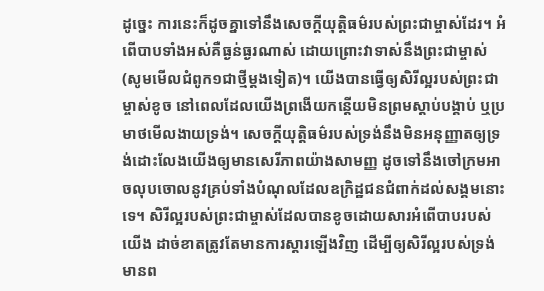ដូច្នេះ ការនេះក៏ដូចគ្នាទៅនឹងសេចក្ដីយុត្តិធម៌របស់ព្រះជាម្ចាស់ដែរ។ អំពើបាបទាំងអស់គឺធ្ងន់ធ្ងរណាស់ ដោយព្រោះវាទាស់នឹងព្រះជាម្ចាស់ (សូមមើលជំពូក១ជាថ្មីម្ដងទៀត)។ យើងបានធ្វើឲ្យសិរីល្អរបស់ព្រះជាម្ចាស់ខូច នៅពេលដែលយើងព្រងើយកន្តើយមិនព្រមស្ដាប់បង្គាប់ ឬប្រមាថមើលងាយទ្រង់។ សេចក្ដីយុត្តិធម៌របស់ទ្រង់នឹងមិនអនុញ្ញាតឲ្យទ្រង់ដោះលែងយើងឲ្យមានសេរីភាពយ៉ាងសាមញ្ញ ដូចទៅនឹងចៅក្រមអាចលុបចោលនូវគ្រប់ទាំងបំណុលដែលឧក្រិដ្ឋជនជំពាក់ដល់សង្គមនោះទេ។ សិរីល្អរបស់ព្រះជាម្ចាស់ដែលបានខូចដោយសារអំពើបាបរបស់យើង ដាច់ខាតត្រូវតែមានការស្ដារឡើងវិញ ដើម្បីឲ្យសិរីល្អរបស់ទ្រង់មានព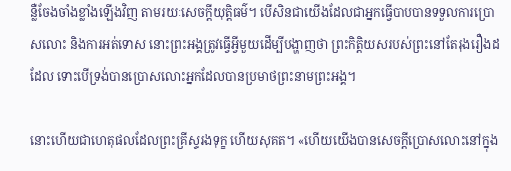ន្លឺចែងចាំងខ្លាំងឡើងវិញ តាមរយៈសេចក្តីយុត្តិធម៌។ បើសិនជាយើងដែលជាអ្នកធ្វើបាបបានទទួលការប្រោសលោះ និងការអត់ទោស នោះព្រះអង្គត្រូវធ្វើអ្វីមួយដើម្បីបង្ហាញថា ព្រះកិត្តិយសរបស់ព្រះនៅតែរុងរឿងដដែល ទោះបើទ្រង់បានប្រោសលោះអ្នកដែលបានប្រមាថព្រះនាមព្រះអង្គ។

នោះហើយជាហេតុផលដែលព្រះគ្រីស្ទរងទុក្ខ ហើយសុគត។ «ហើយយើងបានសេចក្ដីប្រោសលោះនៅក្នុង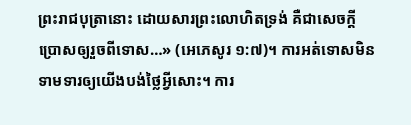ព្រះរាជបុត្រានោះ ដោយសារព្រះលោហិតទ្រង់ គឺជាសេចក្ដីប្រោសឲ្យរួចពីទោស…» (អេភេសូរ ១:៧)។ ការអត់ទោសមិនទាមទារឲ្យយើងបង់ថ្លៃអ្វីសោះ។ ការ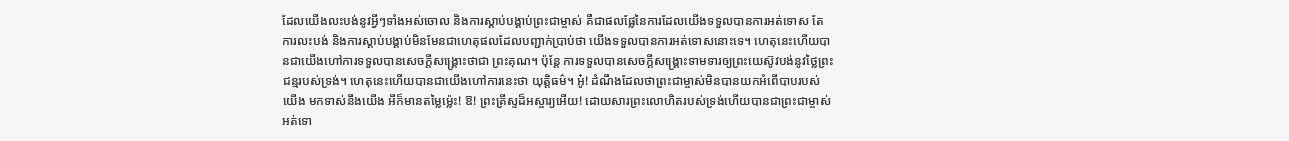ដែលយើងលះបង់នូវអ្វីៗទាំងអស់ចោល និងការស្ដាប់បង្គាប់ព្រះជាម្ចាស់ គឺជាផលផ្លែនៃការដែលយើងទទួលបានការអត់ទោស តែការលះបង់ និងការស្ដាប់បង្គាប់មិនមែនជាហេតុផលដែលបញ្ជាក់ប្រាប់ថា យើងទទួលបានការអត់ទោសនោះទេ។ ហេតុនេះហើយបានជាយើងហៅការទទួលបានសេចក្តីសង្គ្រោះថាជា ព្រះគុណ។ ប៉ុន្តែ ការទទួលបានសេចក្តីសង្គ្រោះទាមទារឲ្យព្រះយេស៊ូវបង់នូវថ្លៃព្រះជន្មរបស់ទ្រង់។ ហេតុនេះហើយបានជាយើងហៅការនេះថា យុត្តិធម៌។ អូ៎! ដំណឹងដែលថាព្រះជាម្ចាស់មិនបានយកអំពើបាបរបស់យើង មកទាស់នឹងយើង អីក៏មានតម្លៃម៉្លេះ! ឱ! ព្រះគ្រីស្ទដ៏អស្ចារ្យអើយ! ដោយសារព្រះលោហិតរបស់ទ្រង់ហើយបានជាព្រះជាម្ចាស់អត់ទោ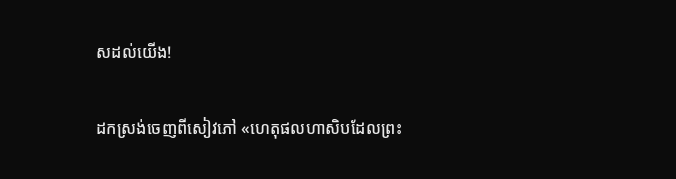សដល់យើង!

ដកស្រង់ចេញពីសៀវភៅ «ហេតុផលហាសិបដែលព្រះ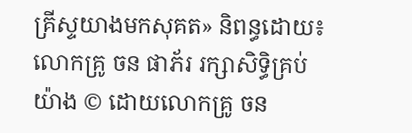គ្រីស្ទយាងមកសុគត» និពន្ធដោយ៖ លោកគ្រូ ចន ផាភ័រ រក្សាសិទ្ធិគ្រប់យ៉ាង © ដោយលោកគ្រូ ចន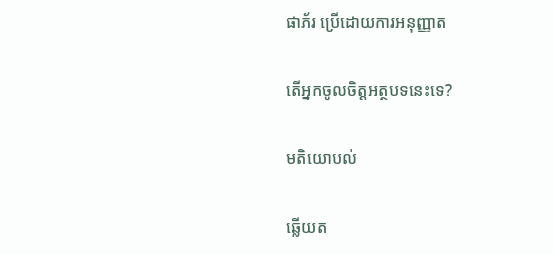ផាភ័រ ប្រើដោយការអនុញ្ញាត

តើអ្នកចូលចិត្តអត្ថបទនេះទេ?

មតិយោបល់

ឆ្លើយត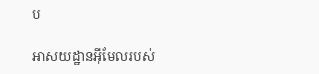ប

អាសយដ្ឋានអ៊ីមែលរបស់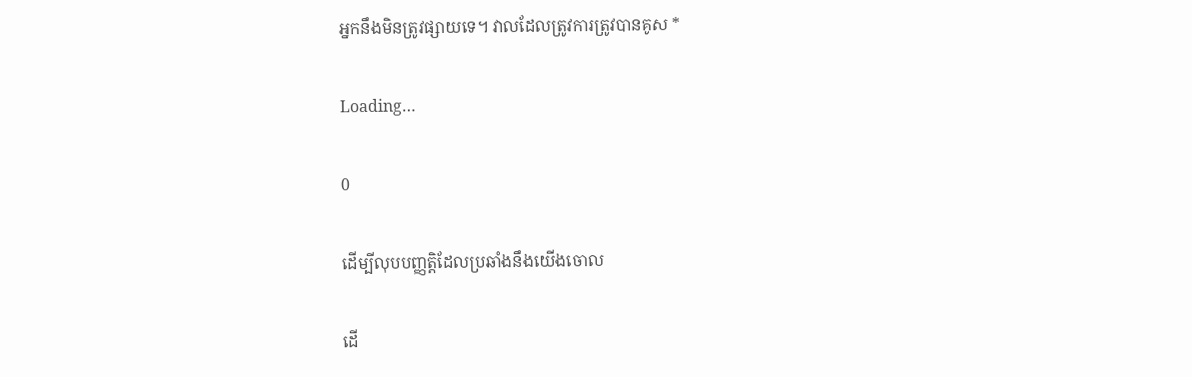អ្នកនឹងមិនត្រូវផ្សាយទេ។ វាលដែលត្រូវការត្រូវបានគូស *

Loading…

0

ដើម្បីលុបបញ្ញត្តិដែលប្រឆាំងនឹងយើងចោល

ដើ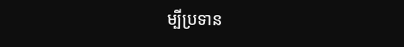ម្បីប្រទាន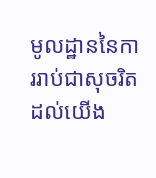មូលដ្ឋាននៃការរាប់ជាសុចរិតដល់យើង